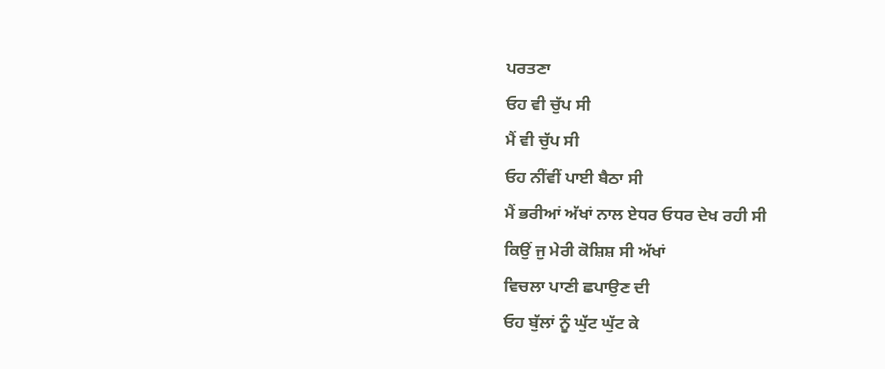ਪਰਤਣਾ
ਓਹ ਵੀ ਚੁੱਪ ਸੀ
ਮੈਂ ਵੀ ਚੁੱਪ ਸੀ
ਓਹ ਨੀਂਵੀਂ ਪਾਈ ਬੈਠਾ ਸੀ
ਮੈਂ ਭਰੀਆਂ ਅੱਖਾਂ ਨਾਲ ਏਧਰ ਓਧਰ ਦੇਖ ਰਹੀ ਸੀ
ਕਿਉਂ ਜੁ ਮੇਰੀ ਕੋਸ਼ਿਸ਼ ਸੀ ਅੱਖਾਂ
ਵਿਚਲਾ ਪਾਣੀ ਛਪਾਉਣ ਦੀ
ਓਹ ਬੁੱਲਾਂ ਨੂੰ ਘੁੱਟ ਘੁੱਟ ਕੇ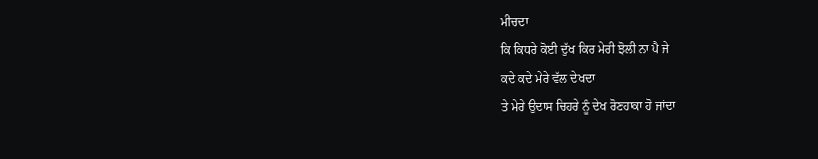ਮੀਚਦਾ
ਕਿ ਕਿਧਰੇ ਕੋਈ ਦੁੱਖ ਕਿਰ ਮੇਰੀ ਝੋਲੀ ਨਾ ਪੈ ਜੇ
ਕਦੇ ਕਦੇ ਮੇਰੇ ਵੱਲ ਦੇਖਦਾ
ਤੇ ਮੇਰੇ ਉਦਾਸ ਚਿਹਰੇ ਨੂੰ ਦੇਖ ਰੋਣਹਾਕਾ ਹੋ ਜਾਂਦਾ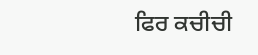ਫਿਰ ਕਚੀਚੀ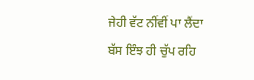ਜੇਹੀ ਵੱਟ ਨੀਂਵੀਂ ਪਾ ਲੈਂਦਾ
ਬੱਸ ਇੰਝ ਹੀ ਚੁੱਪ ਰਹਿ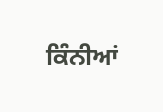ਕਿੰਨੀਆਂ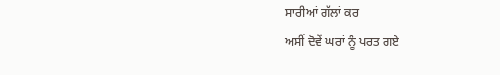ਸਾਰੀਆਂ ਗੱਲਾਂ ਕਰ
ਅਸੀਂ ਦੋਵੇਂ ਘਰਾਂ ਨੂੰ ਪਰਤ ਗਏ